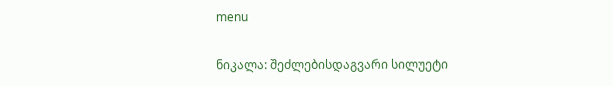menu

ნიკალა: შეძლებისდაგვარი სილუეტი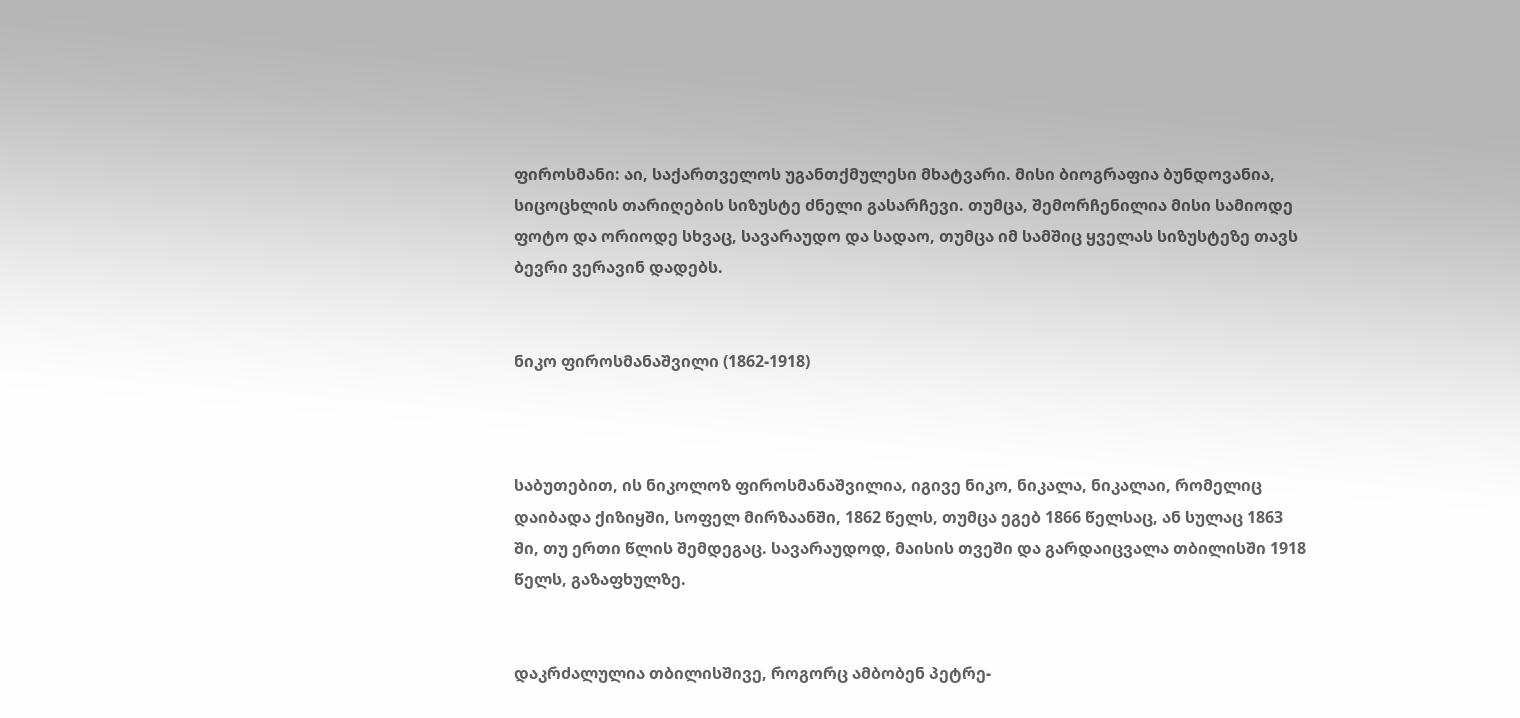ფიროსმანი: აი, საქართველოს უგანთქმულესი მხატვარი. მისი ბიოგრაფია ბუნდოვანია, სიცოცხლის თარიღების სიზუსტე ძნელი გასარჩევი. თუმცა, შემორჩენილია მისი სამიოდე ფოტო და ორიოდე სხვაც, სავარაუდო და სადაო, თუმცა იმ სამშიც ყველას სიზუსტეზე თავს ბევრი ვერავინ დადებს.


ნიკო ფიროსმანაშვილი (1862-1918)



საბუთებით, ის ნიკოლოზ ფიროსმანაშვილია, იგივე ნიკო, ნიკალა, ნიკალაი, რომელიც დაიბადა ქიზიყში, სოფელ მირზაანში, 1862 წელს, თუმცა ეგებ 1866 წელსაც, ან სულაც 1863 ში, თუ ერთი წლის შემდეგაც. სავარაუდოდ, მაისის თვეში და გარდაიცვალა თბილისში 1918 წელს, გაზაფხულზე.


დაკრძალულია თბილისშივე, როგორც ამბობენ პეტრე-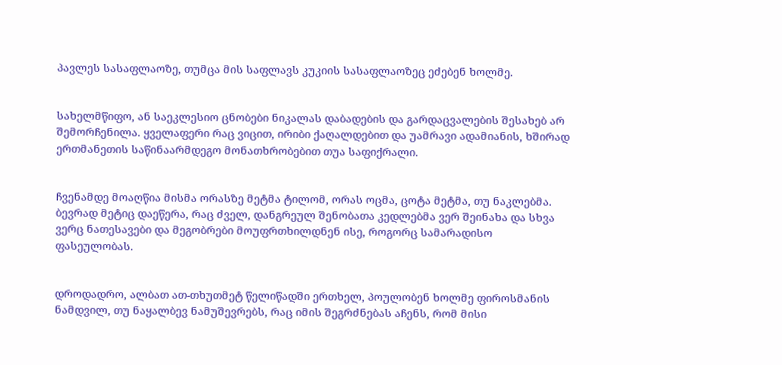პავლეს სასაფლაოზე, თუმცა მის საფლავს კუკიის სასაფლაოზეც ეძებენ ხოლმე.


სახელმწიფო, ან საეკლესიო ცნობები ნიკალას დაბადების და გარდაცვალების შესახებ არ შემორჩენილა. ყველაფერი რაც ვიცით, ირიბი ქაღალდებით და უამრავი ადამიანის, ხშირად ერთმანეთის საწინაარმდეგო მონათხრობებით თუა საფიქრალი.


ჩვენამდე მოაღწია მისმა ორასზე მეტმა ტილომ, ორას ოცმა, ცოტა მეტმა, თუ ნაკლებმა. ბევრად მეტიც დაეწერა, რაც ძველ, დანგრეულ შენობათა კედლებმა ვერ შეინახა და სხვა ვერც ნათესავები და მეგობრები მოუფრთხილდნენ ისე, როგორც სამარადისო ფასეულობას.


დროდადრო, ალბათ ათ-თხუთმეტ წელიწადში ერთხელ, პოულობენ ხოლმე ფიროსმანის ნამდვილ, თუ ნაყალბევ ნამუშევრებს, რაც იმის შეგრძნებას აჩენს, რომ მისი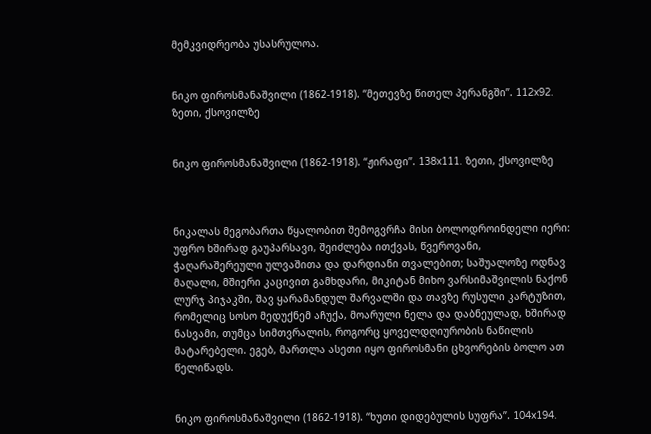მემკვიდრეობა უსასრულოა.


ნიკო ფიროსმანაშვილი (1862-1918). “მეთევზე წითელ პერანგში”. 112x92. ზეთი, ქსოვილზე


ნიკო ფიროსმანაშვილი (1862-1918). “ჟირაფი”. 138x111. ზეთი, ქსოვილზე



ნიკალას მეგობართა წყალობით შემოგვრჩა მისი ბოლოდროინდელი იერი: უფრო ხშირად გაუპარსავი, შეიძლება ითქვას, წვეროვანი, ჭაღარაშერეული ულვაშითა და დარდიანი თვალებით; საშუალოზე ოდნავ მაღალი, მშიერი კაცივით გამხდარი, მიკიტან მიხო ვარსიმაშვილის ნაქონ ლურჯ პიჯაკში, შავ ყარამანდულ შარვალში და თავზე რუსული კარტუზით, რომელიც სოსო მედუქნემ აჩუქა, მოარული ნელა და დაბნეულად, ხშირად ნასვამი, თუმცა სიმთვრალის, როგორც ყოველდღიურობის ნაწილის მატარებელი. ეგებ, მართლა ასეთი იყო ფიროსმანი ცხვორების ბოლო ათ წელიწადს.


ნიკო ფიროსმანაშვილი (1862-1918). “ხუთი დიდებულის სუფრა”. 104x194.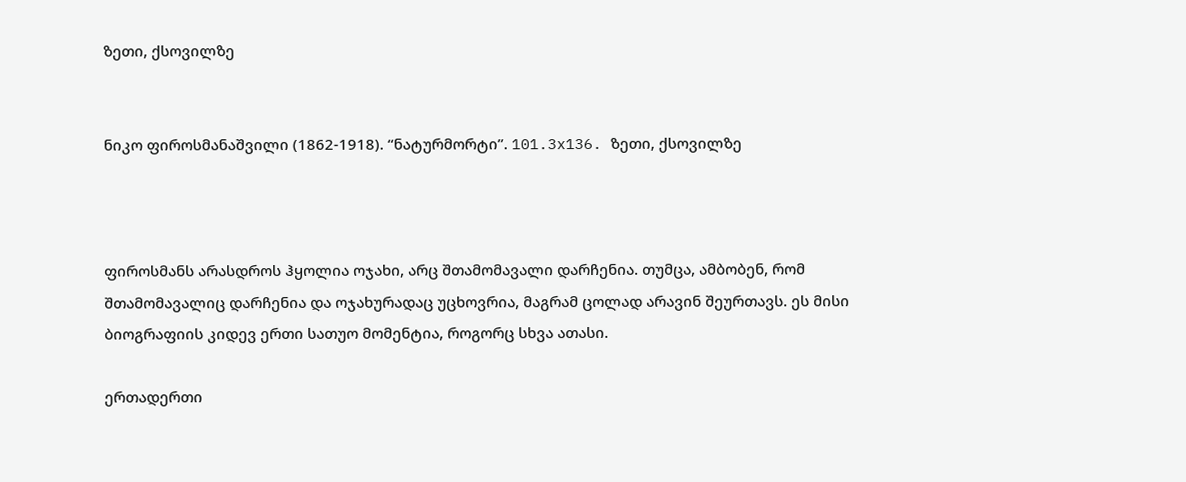ზეთი, ქსოვილზე


ნიკო ფიროსმანაშვილი (1862-1918). “ნატურმორტი”. 101.3x136. ზეთი, ქსოვილზე



ფიროსმანს არასდროს ჰყოლია ოჯახი, არც შთამომავალი დარჩენია. თუმცა, ამბობენ, რომ შთამომავალიც დარჩენია და ოჯახურადაც უცხოვრია, მაგრამ ცოლად არავინ შეურთავს. ეს მისი ბიოგრაფიის კიდევ ერთი სათუო მომენტია, როგორც სხვა ათასი.

ერთადერთი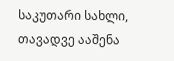საკუთარი სახლი, თავადვე ააშენა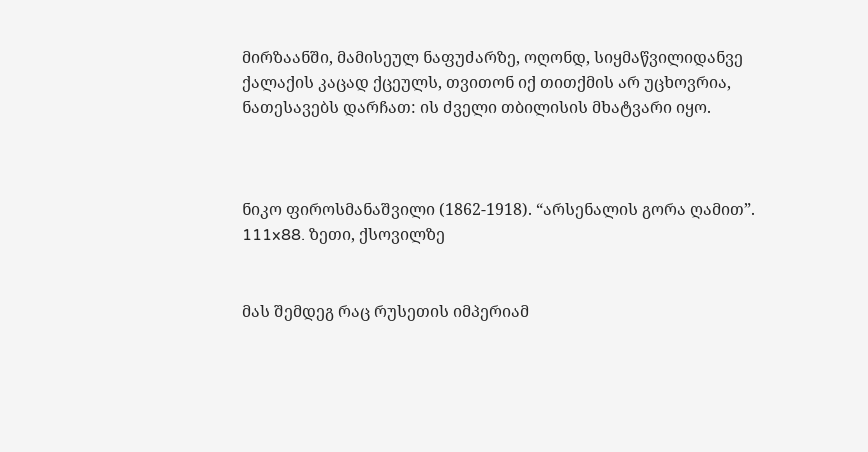მირზაანში, მამისეულ ნაფუძარზე, ოღონდ, სიყმაწვილიდანვე ქალაქის კაცად ქცეულს, თვითონ იქ თითქმის არ უცხოვრია, ნათესავებს დარჩათ: ის ძველი თბილისის მხატვარი იყო.



ნიკო ფიროსმანაშვილი (1862-1918). “არსენალის გორა ღამით”. 111x88. ზეთი, ქსოვილზე


მას შემდეგ რაც რუსეთის იმპერიამ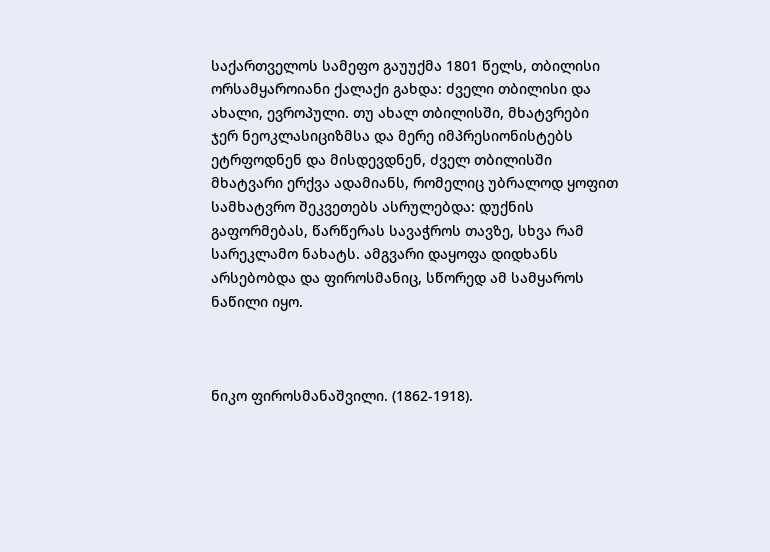საქართველოს სამეფო გაუუქმა 1801 წელს, თბილისი ორსამყაროიანი ქალაქი გახდა: ძველი თბილისი და ახალი, ევროპული. თუ ახალ თბილისში, მხატვრები ჯერ ნეოკლასიციზმსა და მერე იმპრესიონისტებს ეტრფოდნენ და მისდევდნენ, ძველ თბილისში მხატვარი ერქვა ადამიანს, რომელიც უბრალოდ ყოფით სამხატვრო შეკვეთებს ასრულებდა: დუქნის გაფორმებას, წარწერას სავაჭროს თავზე, სხვა რამ სარეკლამო ნახატს. ამგვარი დაყოფა დიდხანს არსებობდა და ფიროსმანიც, სწორედ ამ სამყაროს ნაწილი იყო.



ნიკო ფიროსმანაშვილი. (1862-1918).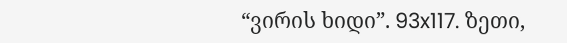“ვირის ხიდი”. 93x117. ზეთი,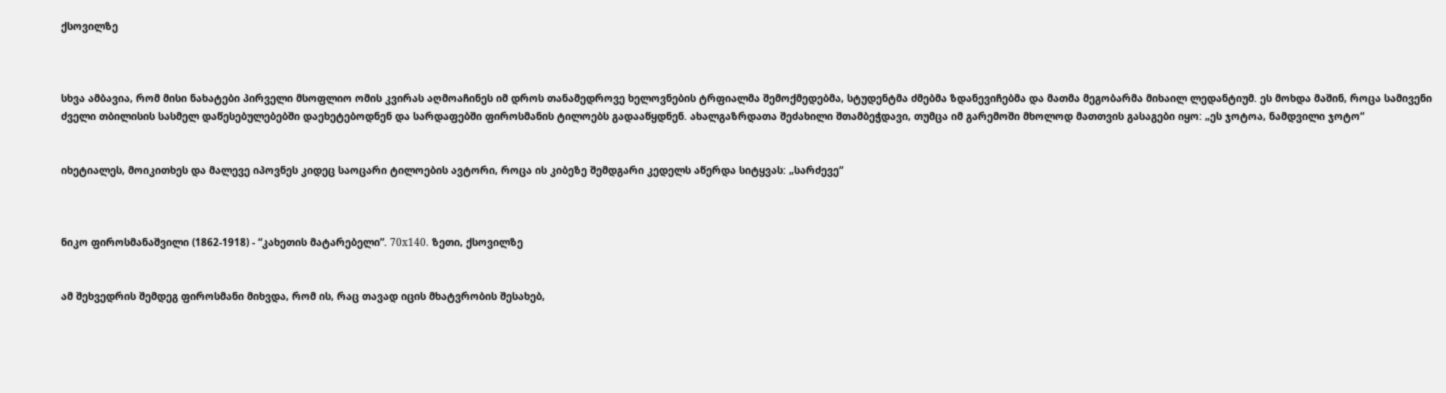ქსოვილზე



სხვა ამბავია, რომ მისი ნახატები პირველი მსოფლიო ომის კვირას აღმოაჩინეს იმ დროს თანამედროვე ხელოვნების ტრფიალმა შემოქმედებმა, სტუდენტმა ძმებმა ზდანევიჩებმა და მათმა მეგობარმა მიხაილ ლედანტიუმ. ეს მოხდა მაშინ, როცა სამივენი ძველი თბილისის სასმელ დაწესებულებებში დაეხეტებოდნენ და სარდაფებში ფიროსმანის ტილოებს გადააწყდნენ. ახალგაზრდათა შეძახილი შთამბეჭდავი, თუმცა იმ გარემოში მხოლოდ მათთვის გასაგები იყო: „ეს ჯოტოა, ნამდვილი ჯოტო“


იხეტიალეს, მოიკითხეს და მალევე იპოვნეს კიდეც საოცარი ტილოების ავტორი, როცა ის კიბეზე შემდგარი კედელს აწერდა სიტყვას: „სარძევე“



ნიკო ფიროსმანაშვილი (1862-1918) - “კახეთის მატარებელი”. 70x140. ზეთი, ქსოვილზე


ამ შეხვედრის შემდეგ ფიროსმანი მიხვდა, რომ ის, რაც თავად იცის მხატვრობის შესახებ,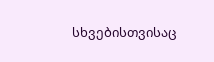სხვებისთვისაც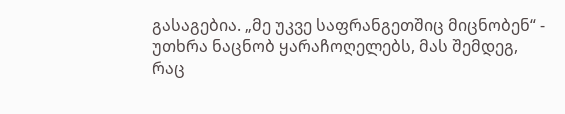გასაგებია. „მე უკვე საფრანგეთშიც მიცნობენ“ - უთხრა ნაცნობ ყარაჩოღელებს, მას შემდეგ, რაც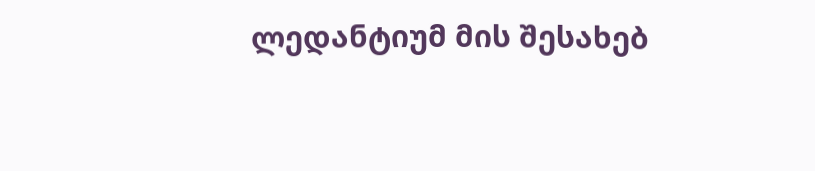ლედანტიუმ მის შესახებ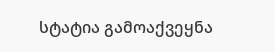სტატია გამოაქვეყნა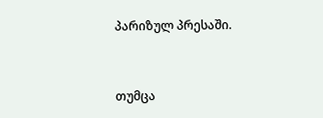პარიზულ პრესაში.


თუმცა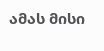ამას მისი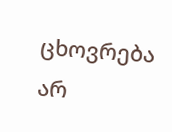ცხოვრება არ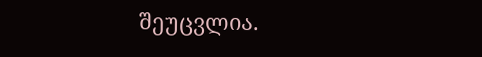შეუცვლია.